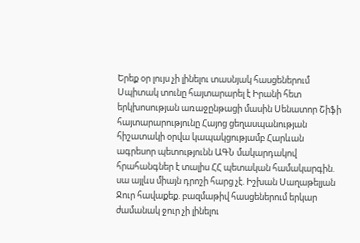Երեք օր լույս չի լինելու տասնյակ հասցեներում Սպիտակ տունը հայտարարել է Իրանի հետ երկխոսության առաջընթացի մասին Սենատոր Շիֆի հայտարարությունը Հայոց ցեղասպանության հիշատակի օրվա կապակցությամբ Հարևան ագրեսոր պետությունն ԱԳՆ մակարդակով հրահանգներ է տալիս ՀՀ պետական համակարգին. սա այլևս միայն դրոշի հարց չէ. Իշխան Սաղաթելյան Ջուր հավաքեք. բազմաթիվ հասցեներում երկար ժամանակ ջուր չի լինելու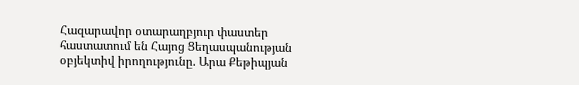Հազարավոր օտարաղբյուր փաստեր հաստատում են Հայոց Ցեղասպանության օբյեկտիվ իրողությունը. Արա Քեթիպյան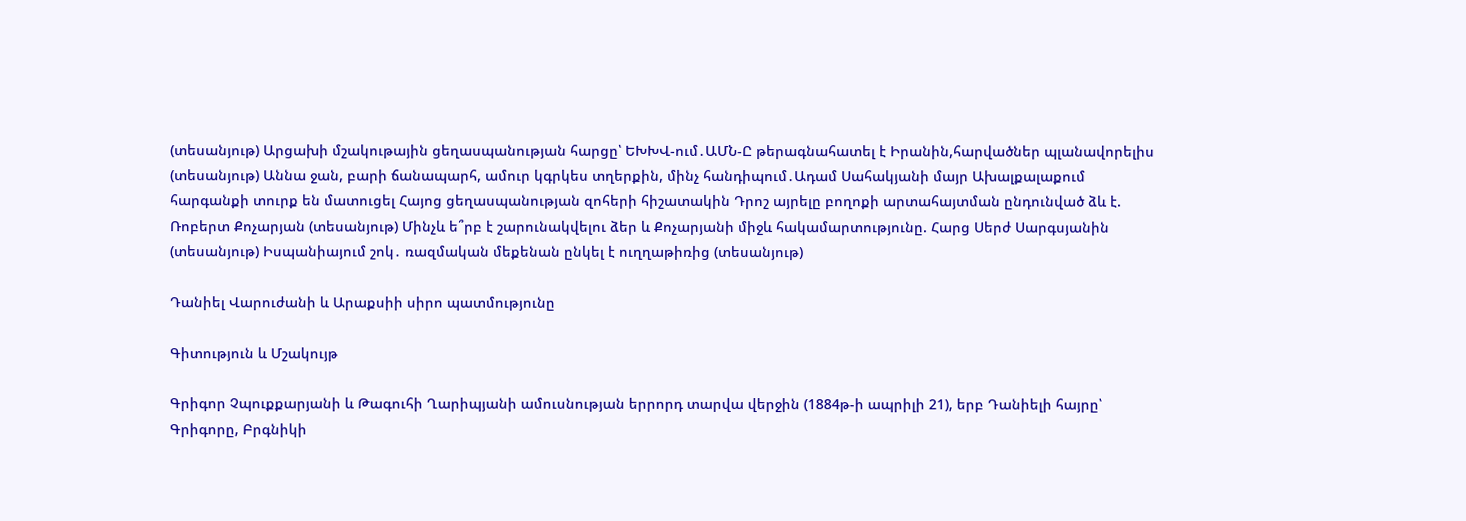(տեսանյութ) Արցախի մշակութային ցեղասպանության հարցը՝ ԵԽԽՎ-ում․ԱՄՆ-Ը թերագնահատել է Իրանին,հարվածներ պլանավորելիս (տեսանյութ) Աննա ջան, բարի ճանապարհ, ամուր կգրկես տղերքին, մինչ հանդիպում․Ադամ Սահակյանի մայր Ախալքալաքում հարգանքի տուրք են մատուցել Հայոց ցեղասպանության զոհերի հիշատակին Դրոշ այրելը բողոքի արտահայտման ընդունված ձև է. Ռոբերտ Քոչարյան (տեսանյութ) Մինչև ե՞րբ է շարունակվելու ձեր և Քոչարյանի միջև հակամարտությունը. Հարց Սերժ Սարգսյանին (տեսանյութ) Իսպանիայում շոկ․ ռազմական մեքենան ընկել է ուղղաթիռից (տեսանյութ)

Դանիել Վարուժանի և Արաքսիի սիրո պատմությունը

Գիտություն և Մշակույթ

Գրիգոր Չպուքքարյանի և Թագուհի Ղարիպյանի ամուսնության երրորդ տարվա վերջին (1884թ-ի ապրիլի 21), երբ Դանիելի հայրը՝ Գրիգորը, Բրգնիկի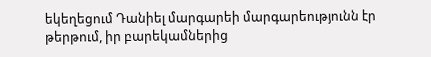եկեղեցում Դանիել մարգարեի մարգարեությունն էր թերթում, իր բարեկամներից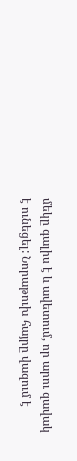մեկը գալիս է և ավետում, որ արու զավակ է ունեցել: Նորաթուխ հայրը վազում է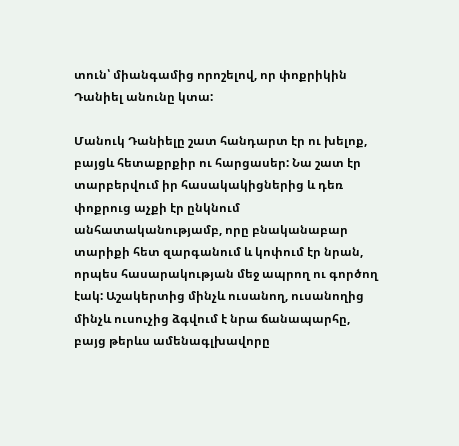տուն՝ միանգամից որոշելով, որ փոքրիկին Դանիել անունը կտա:

Մանուկ Դանիելը շատ հանդարտ էր ու խելոք, բայցև հետաքրքիր ու հարցասեր: Նա շատ էր տարբերվում իր հասակակիցներից և դեռ փոքրուց աչքի էր ընկնում անհատականությամբ, որը բնականաբար տարիքի հետ զարգանում և կոփում էր նրան, որպես հասարակության մեջ ապրող ու գործող էակ: Աշակերտից մինչև ուսանող, ուսանողից մինչև ուսուչից ձգվում է նրա ճանապարհը, բայց թերևս ամենագլխավորը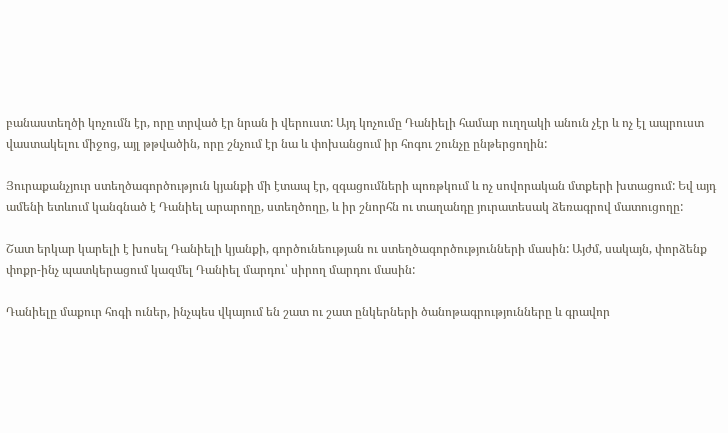բանաստեղծի կոչումն էր, որը տրված էր նրան ի վերուստ: Այդ կոչումը Դանիելի համար ուղղակի անուն չէր և ոչ էլ ապրուստ վաստակելու միջոց, այլ թթվածին, որը շնչում էր նա և փոխանցում իր հոգու շունչը ընթերցողին:

Յուրաքանչյուր ստեղծագործություն կյանքի մի էտապ էր, զգացումների պոռթկում և ոչ սովորական մտքերի խտացում: Եվ այդ ամենի ետևում կանգնած է Դանիել արարողը, ստեղծողը, և իր շնորհն ու տաղանդը յուրատեսակ ձեռագրով մատուցողը:

Շատ երկար կարելի է խոսել Դանիելի կյանքի, գործունեության ու ստեղծագործությունների մասին: Այժմ, սակայն, փորձենք փոքր-ինչ պատկերացում կազմել Դանիել մարդու՝ սիրող մարդու մասին:

Դանիելը մաքուր հոգի ուներ, ինչպես վկայում են շատ ու շատ ընկերների ծանոթագրությունները և գրավոր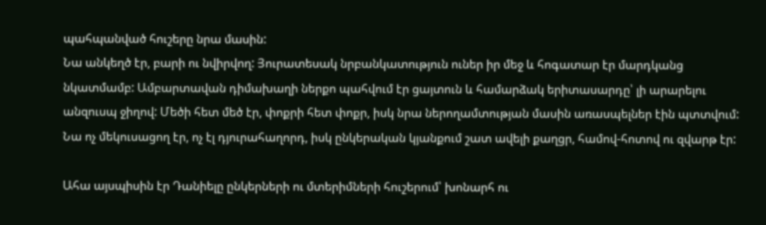պահպանված հուշերը նրա մասին:
Նա անկեղծ էր, բարի ու նվիրվող: Յուրատեսակ նրբանկատություն ուներ իր մեջ և հոգատար էր մարդկանց նկատմամբ: Ամբարտավան դիմախաղի ներքո պահվում էր ցայտուն և համարձակ երիտասարդը՝ լի արարելու անզուսպ ջիղով: Մեծի հետ մեծ էր, փոքրի հետ փոքր, իսկ նրա ներողամտության մասին առասպելներ էին պտտվում: Նա ոչ մեկուսացող էր, ոչ էլ դյուրահաղորդ, իսկ ընկերական կյանքում շատ ավելի քաղցր, համով-հոտով ու զվարթ էր:

Ահա այսպիսին էր Դանիելը ընկերների ու մտերիմների հուշերում՝ խոնարհ ու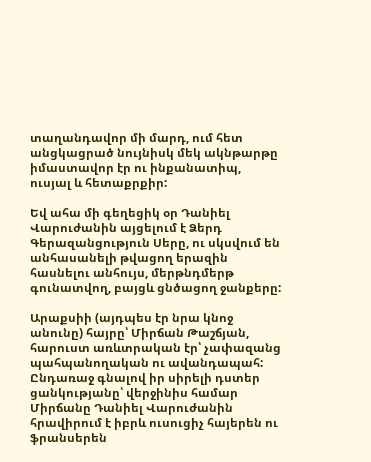տաղանդավոր մի մարդ, ում հետ անցկացրած նույնիսկ մեկ ակնթարթը իմաստավոր էր ու ինքանատիպ, ուսյալ և հետաքրքիր:

Եվ ահա մի գեղեցիկ օր Դանիել Վարուժանին այցելում է Ձերդ Գերազանցություն Սերը, ու սկսվում են անհասանելի թվացող երազին հասնելու անհույս, մերթնդմերթ գունատվող, բայցև ցնծացող ջանքերը:

Արաքսիի (այդպես էր նրա կնոջ անունը) հայրը՝ Միրճան Թաշճյան, հարուստ առևտրական էր՝ չափազանց պահպանողական ու ավանդապահ: Ընդառաջ գնալով իր սիրելի դստեր ցանկությանը՝ վերջինիս համար Միրճանը Դանիել Վարուժանին հրավիրում է իբրև ուսուցիչ հայերեն ու ֆրանսերեն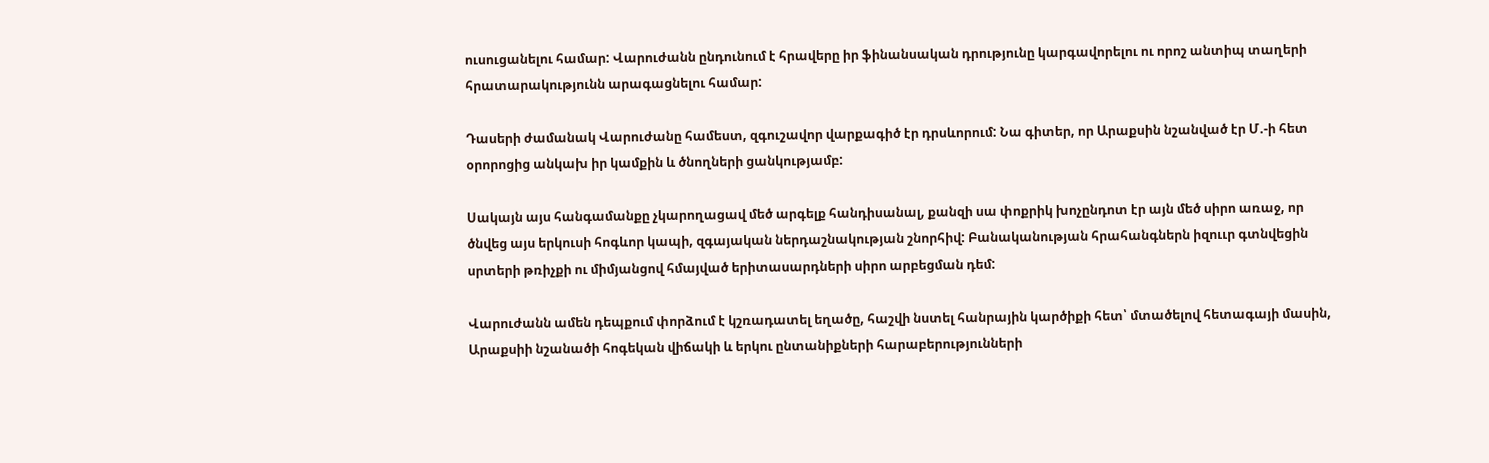ուսուցանելու համար: Վարուժանն ընդունում է հրավերը իր ֆինանսական դրությունը կարգավորելու ու որոշ անտիպ տաղերի հրատարակությունն արագացնելու համար:

Դասերի ժամանակ Վարուժանը համեստ, զգուշավոր վարքագիծ էր դրսևորում: Նա գիտեր, որ Արաքսին նշանված էր Մ.-ի հետ օրորոցից անկախ իր կամքին և ծնողների ցանկությամբ:

Սակայն այս հանգամանքը չկարողացավ մեծ արգելք հանդիսանալ, քանզի սա փոքրիկ խոչընդոտ էր այն մեծ սիրո առաջ, որ ծնվեց այս երկուսի հոգևոր կապի, զգայական ներդաշնակության շնորհիվ: Բանականության հրահանգներն իզոււր գտնվեցին սրտերի թռիչքի ու միմյանցով հմայված երիտասարդների սիրո արբեցման դեմ:

Վարուժանն ամեն դեպքում փորձում է կշռադատել եղածը, հաշվի նստել հանրային կարծիքի հետ՝ մտածելով հետագայի մասին, Արաքսիի նշանածի հոգեկան վիճակի և երկու ընտանիքների հարաբերությունների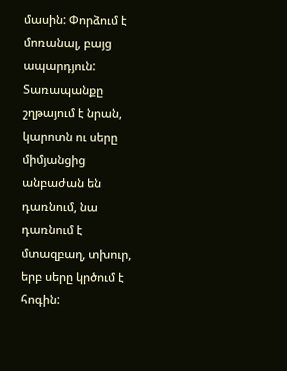մասին: Փորձում է մոռանալ, բայց ապարդյուն: Տառապանքը շղթայում է նրան, կարոտն ու սերը միմյանցից անբաժան են դառնում, նա դառնում է մտազբաղ, տխուր, երբ սերը կրծում է հոգին: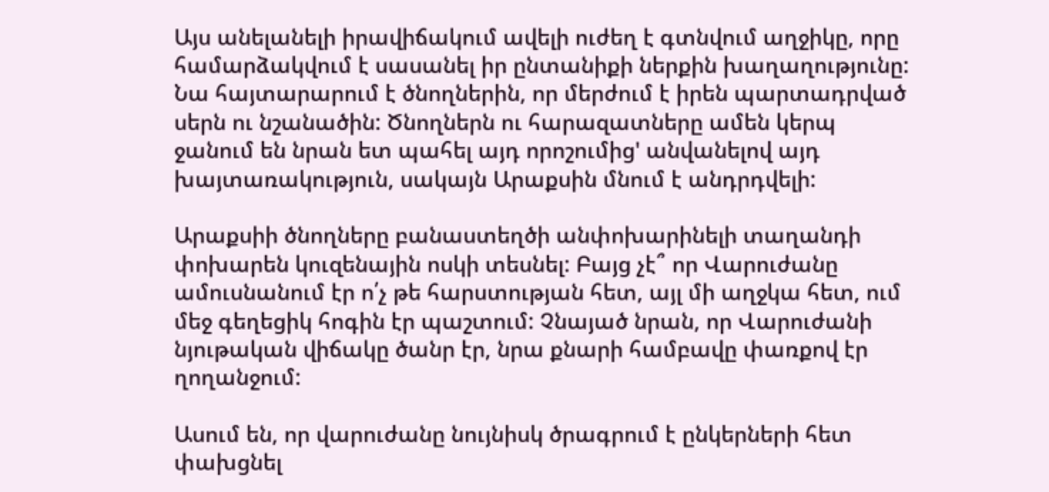Այս անելանելի իրավիճակում ավելի ուժեղ է գտնվում աղջիկը, որը համարձակվում է սասանել իր ընտանիքի ներքին խաղաղությունը: Նա հայտարարում է ծնողներին, որ մերժում է իրեն պարտադրված սերն ու նշանածին: Ծնողներն ու հարազատները ամեն կերպ ջանում են նրան ետ պահել այդ որոշումից' անվանելով այդ խայտառակություն, սակայն Արաքսին մնում է անդրդվելի:

Արաքսիի ծնողները բանաստեղծի անփոխարինելի տաղանդի փոխարեն կուզենային ոսկի տեսնել: Բայց չէ՞ որ Վարուժանը ամուսնանում էր ո՛չ թե հարստության հետ, այլ մի աղջկա հետ, ում մեջ գեղեցիկ հոգին էր պաշտում: Չնայած նրան, որ Վարուժանի նյութական վիճակը ծանր էր, նրա քնարի համբավը փառքով էր ղողանջում:

Ասում են, որ վարուժանը նույնիսկ ծրագրում է ընկերների հետ փախցնել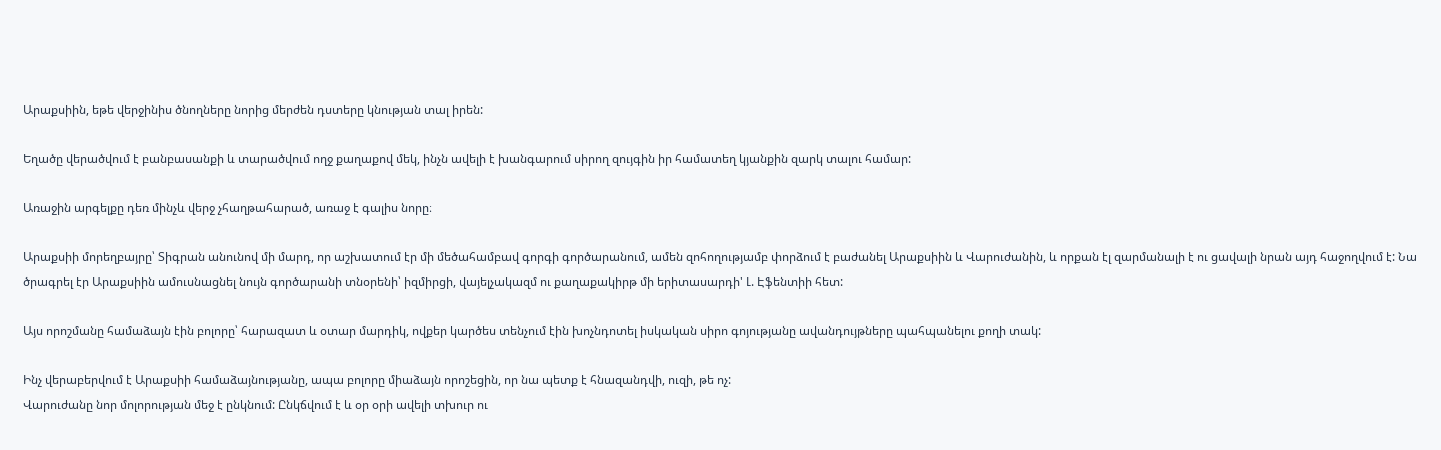Արաքսիին, եթե վերջինիս ծնողները նորից մերժեն դստերը կնության տալ իրեն:

Եղածը վերածվում է բանբասանքի և տարածվում ողջ քաղաքով մեկ, ինչն ավելի է խանգարում սիրող զույգին իր համատեղ կյանքին զարկ տալու համար:

Առաջին արգելքը դեռ մինչև վերջ չհաղթահարած, առաջ է գալիս նորը։

Արաքսիի մորեղբայրը՝ Տիգրան անունով մի մարդ, որ աշխատում էր մի մեծահամբավ գորգի գործարանում, ամեն զոհողությամբ փորձում է բաժանել Արաքսիին և Վարուժանին, և որքան էլ զարմանալի է ու ցավալի նրան այդ հաջողվում է: Նա ծրագրել էր Արաքսիին ամուսնացնել նույն գործարանի տնօրենի՝ իզմիրցի, վայելչակազմ ու քաղաքակիրթ մի երիտասարդի' Լ. Էֆենտիի հետ:

Այս որոշմանը համաձայն էին բոլորը՝ հարազատ և օտար մարդիկ, ովքեր կարծես տենչում էին խոչնդոտել իսկական սիրո գոյությանը ավանդույթները պահպանելու քողի տակ:

Ինչ վերաբերվում է Արաքսիի համաձայնությանը, ապա բոլորը միաձայն որոշեցին, որ նա պետք է հնազանդվի, ուզի, թե ոչ:
Վարուժանը նոր մոլորության մեջ է ընկնում: Ընկճվում է և օր օրի ավելի տխուր ու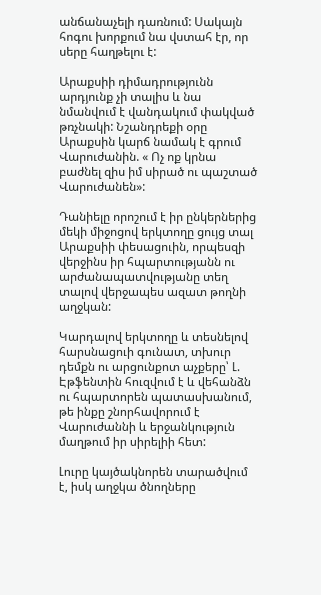անճանաչելի դառնում: Սակայն հոգու խորքում նա վստահ էր, որ սերը հաղթելու է:

Արաքսիի դիմադրությունն արդյունք չի տալիս և նա նմանվում է վանդակում փակված թռչնակի: Նշանդրեքի օրը Արաքսին կարճ նամակ է գրում Վարուժանին. « Ոչ ոք կրնա բաժնել զիս իմ սիրած ու պաշտած Վարուժանեն»:

Դանիելը որոշում է իր ընկերներից մեկի միջոցով երկտողը ցույց տալ Արաքսիի փեսացուին, որպեսզի վերջինս իր հպարտությանն ու արժանապատվությանը տեղ տալով վերջապես ազատ թողնի աղջկան:

Կարդալով երկտողը և տեսնելով հարսնացուի գունատ, տխուր դեմքն ու արցունքոտ աչքերը՝ Լ. Էթֆենտին հուզվում է և վեհանձն ու հպարտորեն պատասխանում, թե ինքը շնորհավորում է Վարուժաննի և երջանկություն մաղթում իր սիրելիի հետ:

Լուրը կայծակնորեն տարածվում է, իսկ աղջկա ծնողները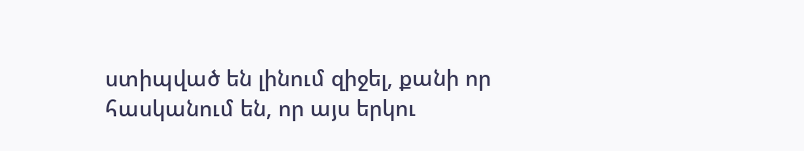ստիպված են լինում զիջել, քանի որ հասկանում են, որ այս երկու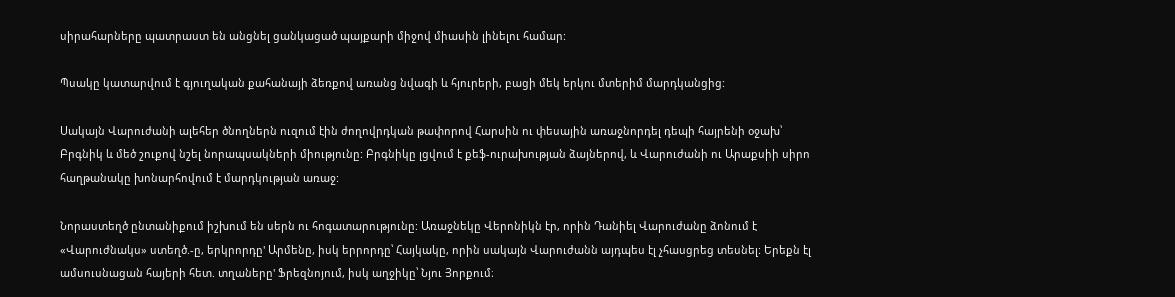սիրահարները պատրաստ են անցնել ցանկացած պայքարի միջով միասին լինելու համար:

Պսակը կատարվում է գյուղական քահանայի ձեռքով առանց նվագի և հյուրերի, բացի մեկ երկու մտերիմ մարդկանցից:

Սակայն Վարուժանի ալեհեր ծնողներն ուզում էին ժողովրդկան թափորով Հարսին ու փեսային առաջնորդել դեպի հայրենի օջախ՝ Բրգնիկ և մեծ շուքով նշել նորապսակների միությունը: Բրգնիկը լցվում է քեֆ-ուրախության ձայներով, և Վարուժանի ու Արաքսիի սիրո հաղթանակը խոնարհովում է մարդկության առաջ:

Նորաստեղծ ընտանիքում իշխում են սերն ու հոգատարությունը: Առաջնեկը Վերոնիկն էր, որին Դանիել Վարուժանը ձոնում է «Վարուժնակս» ստեղծ.-ը, երկրորդը' Արմենը, իսկ երրորդը՝ Հայկակը, որին սակայն Վարուժանն այդպես էլ չհասցրեց տեսնել: Երեքն էլ ամսուսնացան հայերի հետ. տղաները' Ֆրեզնոյում, իսկ աղջիկը՝ Նյու Յորքում։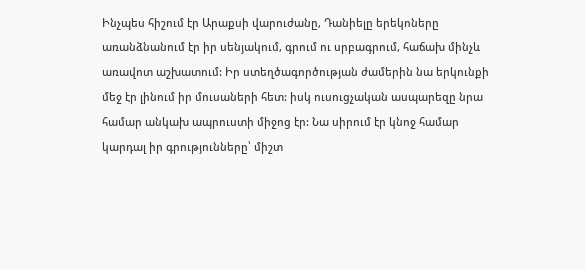Ինչպես հիշում էր Արաքսի վարուժանը, Դանիելը երեկոները առանձնանում էր իր սենյակում, գրում ու սրբագրում, հաճախ մինչև առավոտ աշխատում: Իր ստեղծագործության ժամերին նա երկունքի մեջ էր լինում իր մուսաների հետ: իսկ ուսուցչական ասպարեզը նրա համար անկախ ապրուստի միջոց էր: Նա սիրում էր կնոջ համար կարդալ իր գրությունները՝ միշտ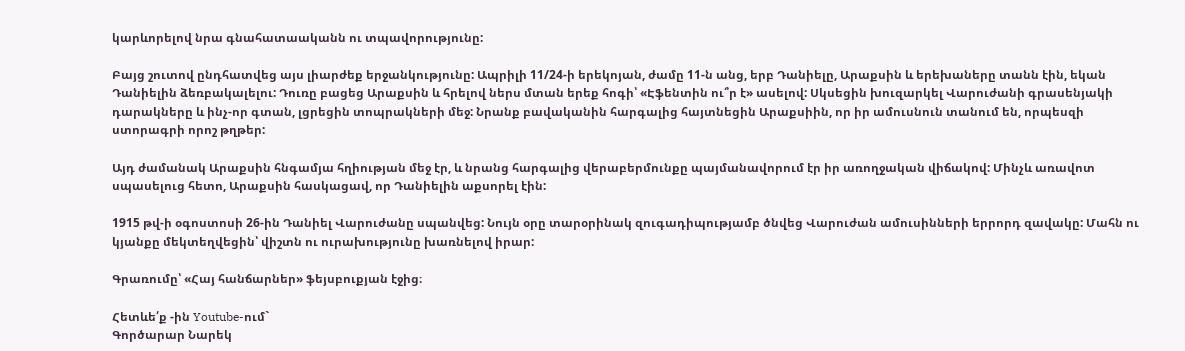կարևորելով նրա գնահատաականն ու տպավորությունը:

Բայց շուտով ընդհատվեց այս լիարժեք երջանկությունը: Ապրիլի 11/24-ի երեկոյան, ժամը 11-ն անց, երբ Դանիելը, Արաքսին և երեխաները տանն էին, եկան Դանիելին ձեռբակալելու: Դուռը բացեց Արաքսին և հրելով ներս մտան երեք հոգի՝ «Էֆենտին ու՞ր է» ասելով: Սկսեցին խուզարկել Վարուժանի գրասենյակի դարակները և ինչ-որ գտան, լցրեցին տոպրակների մեջ: Նրանք բավականին հարգալից հայտնեցին Արաքսիին, որ իր ամուսնուն տանում են, որպեսզի ստորագրի որոշ թղթեր:

Այդ ժամանակ Արաքսին հնգամյա հղիության մեջ էր, և նրանց հարգալից վերաբերմունքը պայմանավորում էր իր առողջական վիճակով: Մինչև առավոտ սպասելուց հետո, Արաքսին հասկացավ, որ Դանիելին աքսորել էին:

1915 թվ-ի օգոստոսի 26-ին Դանիել Վարուժանը սպանվեց: Նույն օրը տարօրինակ զուգադիպությամբ ծնվեց Վարուժան ամուսինների երրորդ զավակը: Մահն ու կյանքը մեկտեղվեցին՝ վիշտն ու ուրախությունը խառնելով իրար:

Գրառումը՝ «Հայ հանճարներ» ֆեյսբուքյան էջից։

Հետևե՛ք -ին Youtube-ում`
Գործարար Նարեկ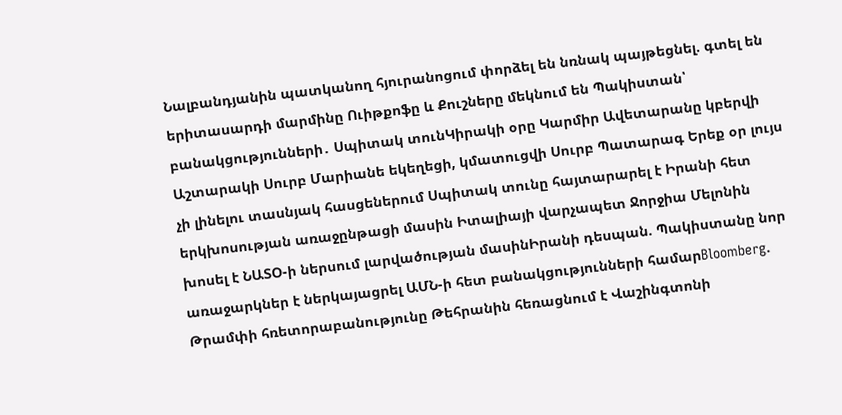Նալբանդյանին պատկանող հյուրանոցում փորձել են նռնակ պայթեցնել. գտել են երիտասարդի մարմինը Ուիթքոֆը և Քուշները մեկնում են Պակիստան՝ բանակցությունների․ Սպիտակ տունԿիրակի օրը Կարմիր Ավետարանը կբերվի Աշտարակի Սուրբ Մարիանե եկեղեցի, կմատուցվի Սուրբ Պատարագ Երեք օր լույս չի լինելու տասնյակ հասցեներում Սպիտակ տունը հայտարարել է Իրանի հետ երկխոսության առաջընթացի մասին Իտալիայի վարչապետ Ջորջիա Մելոնին խոսել է ՆԱՏՕ-ի ներսում լարվածության մասինԻրանի դեսպան. Պակիստանը նոր առաջարկներ է ներկայացրել ԱՄՆ-ի հետ բանակցությունների համարBloomberg. Թրամփի հռետորաբանությունը Թեհրանին հեռացնում է Վաշինգտոնի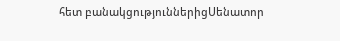հետ բանակցություններիցՍենատոր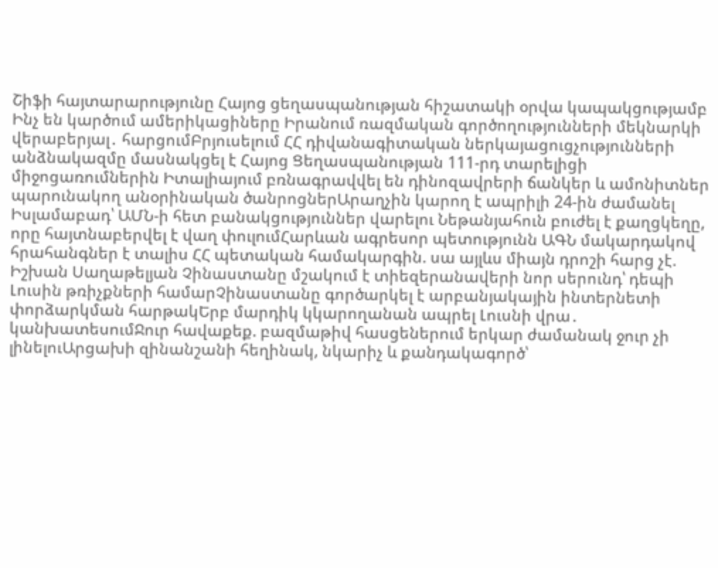Շիֆի հայտարարությունը Հայոց ցեղասպանության հիշատակի օրվա կապակցությամբ Ինչ են կարծում ամերիկացիները Իրանում ռազմական գործողությունների մեկնարկի վերաբերյալ․ հարցումԲրյուսելում ՀՀ դիվանագիտական ներկայացուցչությունների անձնակազմը մասնակցել է Հայոց Ցեղասպանության 111-րդ տարելիցի միջոցառումներին Իտալիայում բռնագրավվել են դինոզավրերի ճանկեր և ամոնիտներ պարունակող անօրինական ծանրոցներԱրաղչին կարող է ապրիլի 24-ին ժամանել Իսլամաբադ՝ ԱՄՆ-ի հետ բանակցություններ վարելու Նեթանյահուն բուժել է քաղցկեղը, որը հայտնաբերվել է վաղ փուլումՀարևան ագրեսոր պետությունն ԱԳՆ մակարդակով հրահանգներ է տալիս ՀՀ պետական համակարգին. սա այլևս միայն դրոշի հարց չէ. Իշխան Սաղաթելյան Չինաստանը մշակում է տիեզերանավերի նոր սերունդ՝ դեպի Լուսին թռիչքների համարՉինաստանը գործարկել է արբանյակային ինտերնետի փորձարկման հարթակԵրբ մարդիկ կկարողանան ապրել Լուսնի վրա․ կանխատեսումՋուր հավաքեք. բազմաթիվ հասցեներում երկար ժամանակ ջուր չի լինելուԱրցախի զինանշանի հեղինակ, նկարիչ և քանդակագործ՝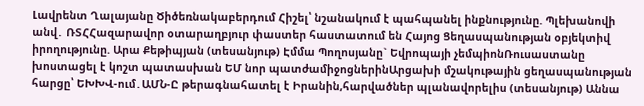Լավրենտ Ղալայանը Ծիծեռնակաբերդում Հիշել՝ նշանակում է պահպանել ինքնությունը. Պլեխանովի անվ․ ՌՏՀՀազարավոր օտարաղբյուր փաստեր հաստատում են Հայոց Ցեղասպանության օբյեկտիվ իրողությունը. Արա Քեթիպյան (տեսանյութ) Էմմա Պողոսյանը` Եվրոպայի չեմպիոնՌուսաստանը խոստացել է կոշտ պատասխան ԵՄ նոր պատժամիջոցներինԱրցախի մշակութային ցեղասպանության հարցը՝ ԵԽԽՎ-ում․ԱՄՆ-Ը թերագնահատել է Իրանին,հարվածներ պլանավորելիս (տեսանյութ) Աննա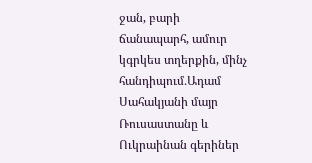ջան, բարի ճանապարհ, ամուր կգրկես տղերքին, մինչ հանդիպում․Ադամ Սահակյանի մայր Ռուսաստանը և Ուկրաինան գերիներ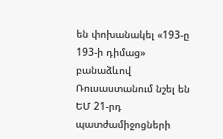են փոխանակել «193-ը 193-ի դիմաց» բանաձևով Ռուսաստանում նշել են ԵՄ 21-րդ պատժամիջոցների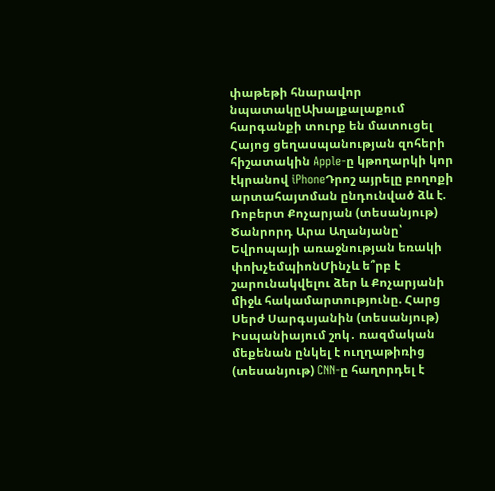փաթեթի հնարավոր նպատակըԱխալքալաքում հարգանքի տուրք են մատուցել Հայոց ցեղասպանության զոհերի հիշատակին Apple-ը կթողարկի կոր էկրանով iPhoneԴրոշ այրելը բողոքի արտահայտման ընդունված ձև է. Ռոբերտ Քոչարյան (տեսանյութ) Ծանրորդ Արա Աղանյանը՝ Եվրոպայի առաջնության եռակի փոխչեմպիոնՄինչև ե՞րբ է շարունակվելու ձեր և Քոչարյանի միջև հակամարտությունը. Հարց Սերժ Սարգսյանին (տեսանյութ) Իսպանիայում շոկ․ ռազմական մեքենան ընկել է ուղղաթիռից (տեսանյութ) CNN-ը հաղորդել է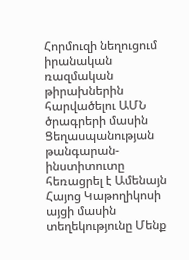Հորմուզի նեղուցում իրանական ռազմական թիրախներին հարվածելու ԱՄՆ ծրագրերի մասին Ցեղասպանության թանգարան-ինստիտուտը հեռացրել է Ամենայն Հայոց Կաթողիկոսի այցի մասին տեղեկությունը Մենք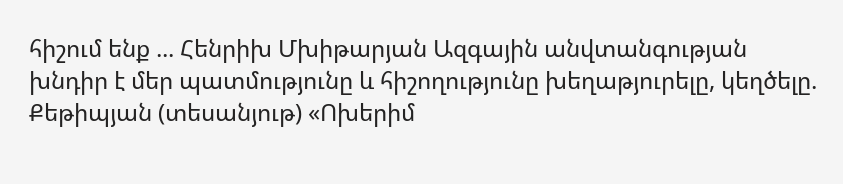հիշում ենք ... Հենրիխ Մխիթարյան Ազգային անվտանգության խնդիր է մեր պատմությունը և հիշողությունը խեղաթյուրելը, կեղծելը. Քեթիպյան (տեսանյութ) «Ոխերիմ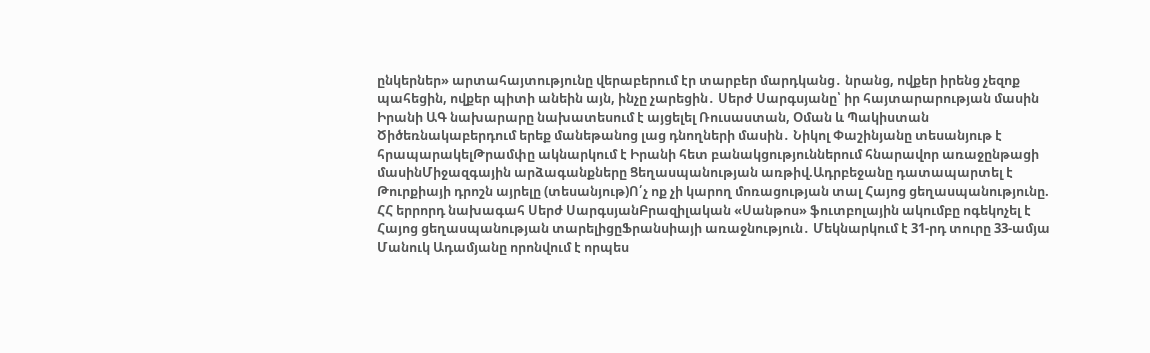ընկերներ» արտահայտությունը վերաբերում էր տարբեր մարդկանց․ նրանց, ովքեր իրենց չեզոք պահեցին, ովքեր պիտի անեին այն, ինչը չարեցին․ Սերժ Սարգսյանը՝ իր հայտարարության մասին Իրանի ԱԳ նախարարը նախատեսում է այցելել Ռուսաստան, Օման և Պակիստան Ծիծեռնակաբերդում երեք մանեթանոց լաց դնողների մասին․ Նիկոլ Փաշինյանը տեսանյութ է հրապարակելԹրամփը ակնարկում է Իրանի հետ բանակցություններում հնարավոր առաջընթացի մասինՄիջազգային արձագանքները Ցեղասպանության առթիվ.Ադրբեջանը դատապարտել է Թուրքիայի դրոշն այրելը (տեսանյութ)Ո՛չ ոք չի կարող մոռացության տալ Հայոց ցեղասպանությունը. ՀՀ երրորդ նախագահ Սերժ ՍարգսյանԲրազիլական «Սանթոս» ֆուտբոլային ակումբը ոգեկոչել է Հայոց ցեղասպանության տարելիցըՖրանսիայի առաջնություն․ Մեկնարկում է 31-րդ տուրը 33-ամյա Մանուկ Ադամյանը որոնվում է որպես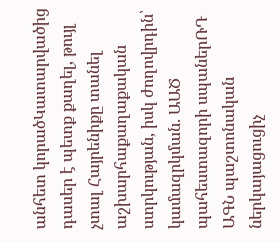անհետ կորածԿատարվածից դասեր է պետք քաղել, թույլ չտալ Հայրենիքը տանել աշխարհաքաղաքական ստրկության, իսկ ժողովրդին՝ կամազրկման. ԱԱԾ պահեստազորի սպաներՌԴ ԱԳՆ պաշտոնական ներկայացուցիչ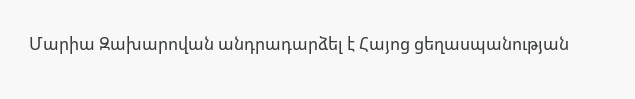Մարիա Զախարովան անդրադարձել է Հայոց ցեղասպանության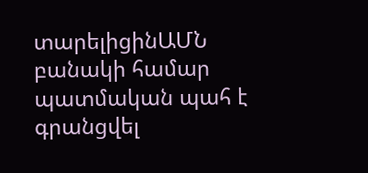տարելիցինԱՄՆ բանակի համար պատմական պահ է գրանցվել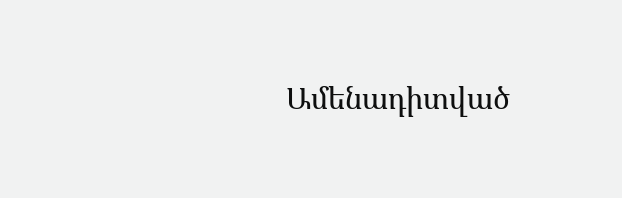Ամենադիտված